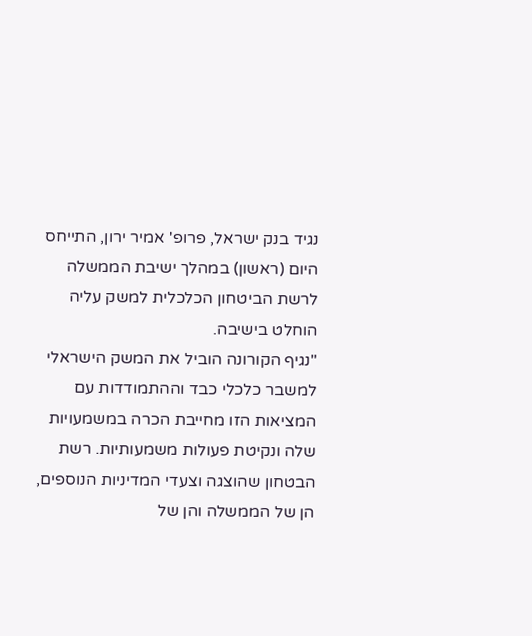נגיד בנק ישראל, פרופ' אמיר ירון, התייחס היום (ראשון) במהלך ישיבת הממשלה לרשת הביטחון הכלכלית למשק עליה הוחלט בישיבה.
"נגיף הקורונה הוביל את המשק הישראלי למשבר כלכלי כבד וההתמודדות עם המציאות הזו מחייבת הכרה במשמעויות שלה ונקיטת פעולות משמעותיות. רשת הבטחון שהוצגה וצעדי המדיניות הנוספים, הן של הממשלה והן של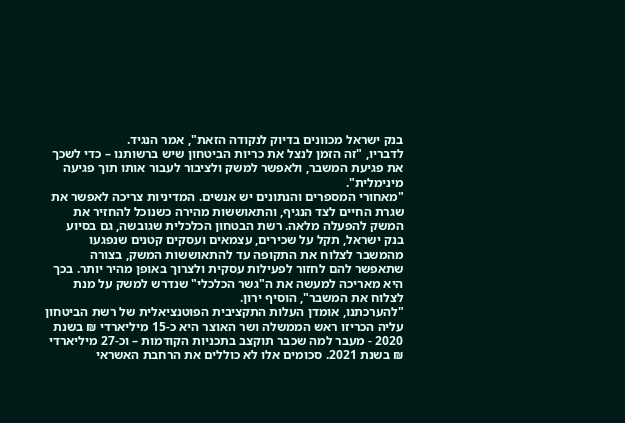בנק ישראל מכוונים בדיוק לנקודה הזאת", אמר הנגיד.
לדבריו, "זה הזמן לנצל את כריות הביטחון שיש ברשותנו – כדי לשכך את פגיעת המשבר, ולאפשר למשק ולציבור לעבור אותו תוך פגיעה מינימלית".
"מאחורי המספרים והנתונים יש אנשים. המדיניות צריכה לאפשר את שגרת החיים לצד הנגיף, והתאוששות מהירה כשנוכל להחזיר את המשק להפעלה מלאה. רשת הבטחון הכלכלית שגובשה, גם בסיוע בנק ישראל, תקל על שכירים, עצמאים ועסקים קטנים שנפגעו מהמשבר לצלוח את התקופה עד להתאוששות המשק, בצורה שתאפשר להם לחזור לפעילות עסקית ולצרוך באופן מהיר יותר. בכך היא מאריכה למעשה את ה"גשר הכלכלי" שנדרש למשק על מנת לצלוח את המשבר", הוסיף ירון.
"להערכתנו, אומדן העלות התקציבית הפוטנציאלית של רשת הביטחון עליה הכריזו ראש הממשלה ושר האוצר היא כ-15 מיליארדי ₪ בשנת 2020 - מעבר למה שכבר תוקצב בתכניות הקודמות – וכ-27 מיליארדי ₪ בשנת 2021. סכומים אלו לא כוללים את הרחבת האשראי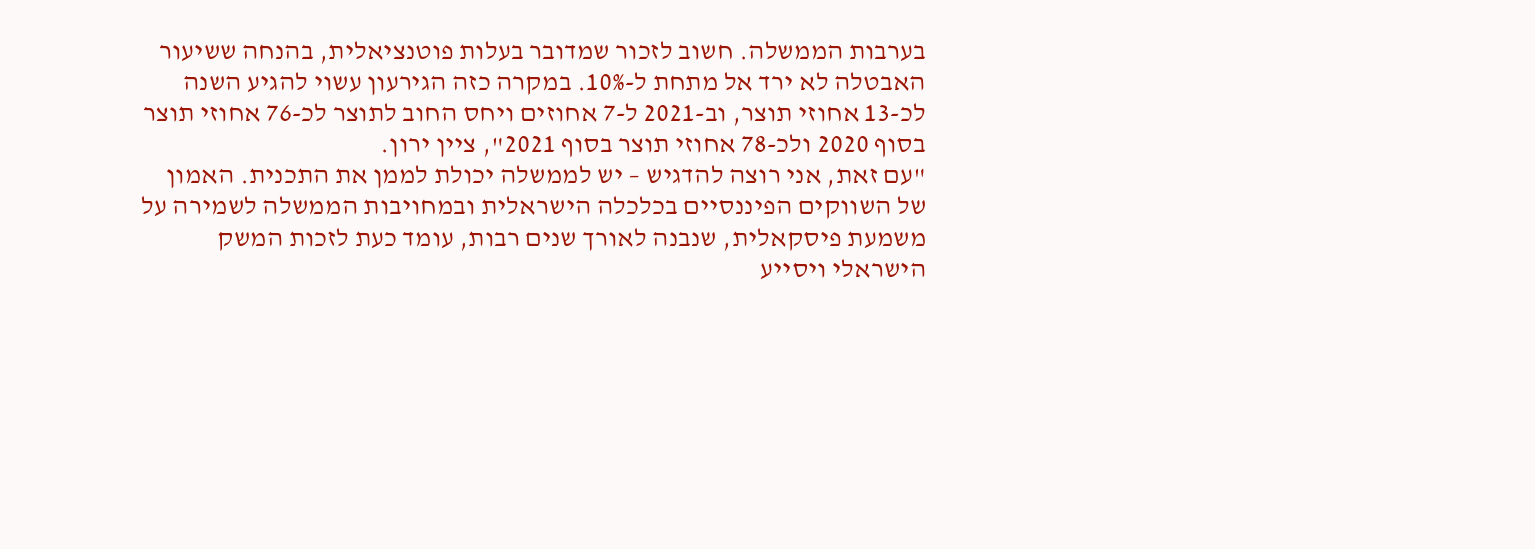בערבות הממשלה. חשוב לזכור שמדובר בעלות פוטנציאלית, בהנחה ששיעור האבטלה לא ירד אל מתחת ל-10%. במקרה כזה הגירעון עשוי להגיע השנה לכ-13 אחוזי תוצר, וב-2021 ל-7 אחוזים ויחס החוב לתוצר לכ-76 אחוזי תוצר בסוף 2020 ולכ-78 אחוזי תוצר בסוף 2021", ציין ירון.
"עם זאת, אני רוצה להדגיש – יש לממשלה יכולת לממן את התכנית. האמון של השווקים הפיננסיים בכלכלה הישראלית ובמחויבות הממשלה לשמירה על משמעת פיסקאלית, שנבנה לאורך שנים רבות, עומד כעת לזכות המשק הישראלי ויסייע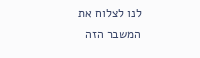לנו לצלוח את המשבר הזה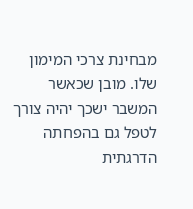מבחינת צרכי המימון שלו. מובן שכאשר המשבר ישכך יהיה צורך לטפל גם בהפחתה הדרגתית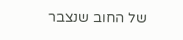של החוב שנצבר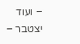– ועוד יצטבר –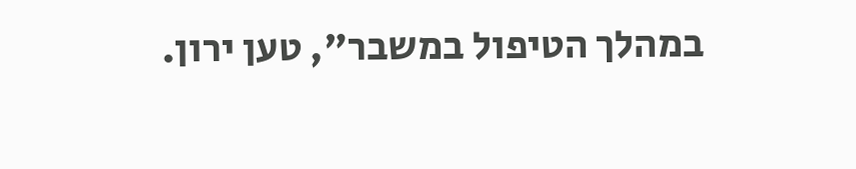במהלך הטיפול במשבר", טען ירון.